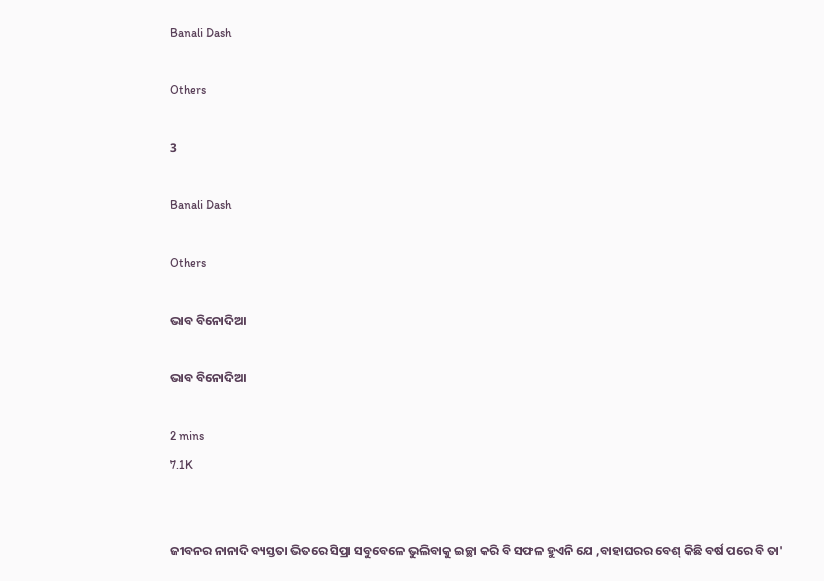Banali Dash

Others

3

Banali Dash

Others

ଭାବ ବିନୋଦିଆ

ଭାବ ବିନୋଦିଆ

2 mins
7.1K


ଜୀବନର ନାନାଦି ବ୍ୟସ୍ତତା ଭିତରେ ସିପ୍ରା ସବୁବେଳେ ଭୁଲିବାକୁ ଇଚ୍ଛା କରି ବି ସଫଳ ହୁଏନି ଯେ ,ବାହାଘରର ବେଶ୍ କିଛି ବର୍ଷ ପରେ ବି ତା'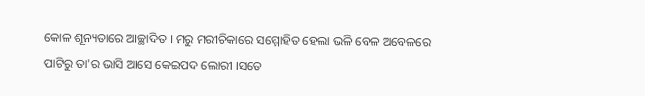କୋଳ ଶୂନ୍ୟତାରେ ଆଚ୍ଛାଦିତ । ମରୁ ମରୀଚିକାରେ ସମ୍ମୋହିତ ହେଲା ଭଳି ବେଳ ଅବେଳରେ ପାଟିରୁ ତା'ର ଭାସି ଆସେ କେଇପଦ ଲୋରୀ ।ସତେ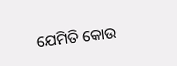ଯେମିତି କୋଉ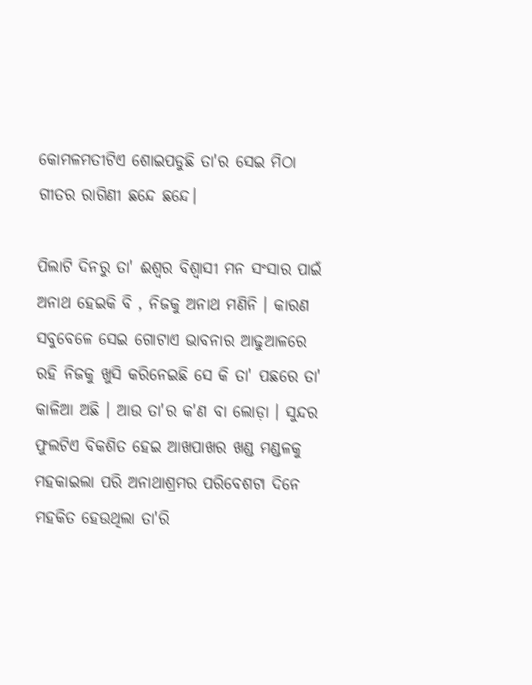କୋମଳମତୀଟିଏ ଶୋଇପଡୁଛି ତା'ର ସେଇ ମିଠା ଗୀତର ରାଗିଣୀ ଛନ୍ଦେ ଛନ୍ଦେ।

ପିଲାଟି ଦିନରୁ ତା' ଈଶ୍ୱର ବିଶ୍ଵାସୀ ମନ ସଂସାର ପାଇଁ ଅନାଥ ହେଇକି ବି , ନିଜକୁ ଅନାଥ ମଣିନି । କାରଣ ସବୁବେଳେ ସେଇ ଗୋଟାଏ ଭାବନାର ଆଢୁଆଳରେ ରହି ନିଜକୁ ଖୁସି କରିନେଇଛି ସେ କି ତା' ପଛରେ ତା' କାଳିଆ ଅଛି । ଆଉ ତା'ର କ'ଣ ବା ଲୋଡ଼ା । ସୁନ୍ଦର ଫୁଲଟିଏ ବିକଶିତ ହେଇ ଆଖପାଖର ଖଣ୍ଡ ମଣ୍ଡଳକୁ ମହକାଇଲା ପରି ଅନାଥାଶ୍ରମର ପରିବେଶଟା ଦିନେ ମହକିତ ହେଉଥିଲା ତା'ରି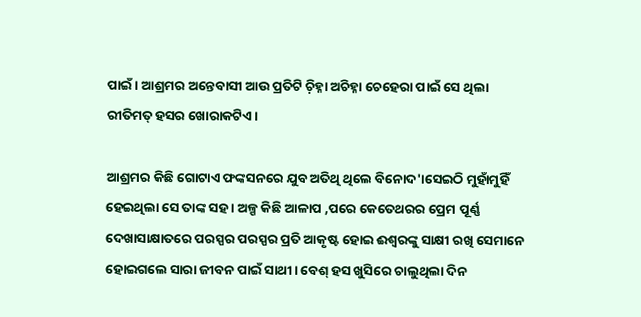ପାଇଁ। ଆଶ୍ରମର ଅନ୍ତେବାସୀ ଆଉ ପ୍ରତିଟି ଚ଼ିହ୍ନା ଅଚିହ୍ନା ଚେହେରା ପାଇଁ ସେ ଥିଲା ରୀତିମତ୍ ହସର ଖୋରାକଟିଏ।

ଆଶ୍ରମର କିଛି ଗୋଟାଏ ଫଙ୍କସନରେ ଯୁବ ଅତିଥି ଥିଲେ ବିନୋଦ'।ସେଇଠି ମୁହାଁମୁହିଁ ହେଇଥିଲା ସେ ତାଙ୍କ ସହ । ଅଳ୍ପ କିଛି ଆଳାପ ,ପରେ କେତେଥରର ପ୍ରେମ ପୂର୍ଣ୍ଣ ଦେଖାସାକ୍ଷାତରେ ପରସ୍ପର ପରସ୍ପର ପ୍ରତି ଆକୃଷ୍ଟ ହୋଇ ଈଶ୍ୱରଙ୍କୁ ସାକ୍ଷୀ ରଖି ସେମାନେ ହୋଇଗଲେ ସାରା ଜୀବନ ପାଇଁ ସାଥୀ। ବେଶ୍ ହସ ଖୁସିରେ ଚାଲୁଥିଲା ଦିନ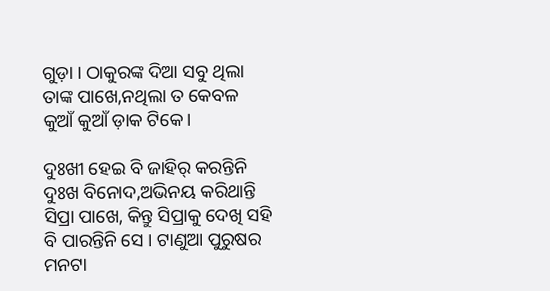ଗୁଡ଼ା । ଠାକୁରଙ୍କ ଦିଆ ସବୁ ଥିଲା ତାଙ୍କ ପାଖେ,ନଥିଲା ତ କେବଳ କୁଆଁ କୁଆଁ ଡ଼ାକ ଟିକେ।

ଦୁଃଖୀ ହେଇ ବି ଜାହିର୍ କରନ୍ତିନି ଦୁଃଖ ବିନୋଦ,ଅଭିନୟ କରିଥାନ୍ତି ସିପ୍ରା ପାଖେ, କିନ୍ତୁ ସିପ୍ରାକୁ ଦେଖି ସହି ବି ପାରନ୍ତିନି ସେ । ଟାଣୁଆ ପୁରୁଷର ମନଟା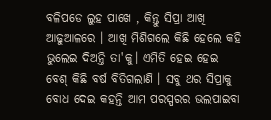ବଳିପଡେ ଲୁହ ପାଖେ , କିନ୍ତୁ ସିପ୍ରା ଆଖି ଆଢୁଆଳରେ । ଆଖି ମିଶିଗଲେ କିଛି ହେଲେ କହି ଭୁଲେଇ ଦିଅନ୍ତି ତା'କୁ। ଏମିତି ହେଇ ହେଇ ବେଶ୍ କିଛି ବର୍ଷ ବିତିଗଲାଣି । ସବୁ ଥର ସିପ୍ରାକୁ ବୋଧ ଦେଇ କହନ୍ତି ଆମ ପରସ୍ପରର ଭଲପାଇବା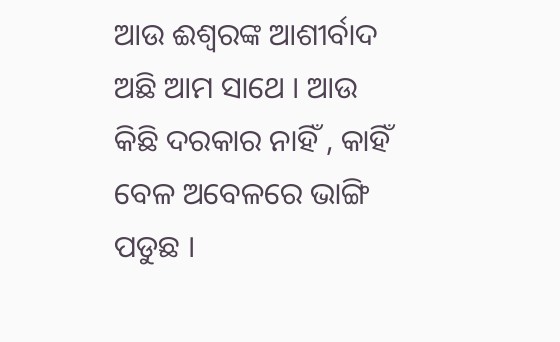ଆଉ ଈଶ୍ଵରଙ୍କ ଆଶୀର୍ବାଦ ଅଛି ଆମ ସାଥେ । ଆଉ କିଛି ଦରକାର ନାହିଁ , କାହିଁ ବେଳ ଅବେଳରେ ଭାଙ୍ଗି ପଡୁଛ ।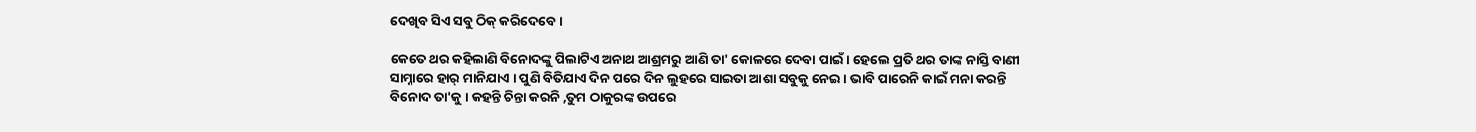ଦେଖିବ ସିଏ ସବୁ ଠିକ୍ କରିଦେବେ।

କେତେ ଥର କହିଲାଣି ବିନୋଦଙ୍କୁ ପିଲାଟିଏ ଅନାଥ ଆଶ୍ରମରୁ ଆଣି ତା' କୋଳରେ ଦେବା ପାଇଁ । ହେଲେ ପ୍ରତି ଥର ତାଙ୍କ ନାସ୍ତି ବାଣୀ ସାମ୍ନାରେ ହାର୍ ମାନିଯାଏ । ପୁଣି ବିତିଯାଏ ଦିନ ପରେ ଦିନ ଲୁହରେ ସାଇତା ଆଶା ସବୁକୁ ନେଇ । ଭାବି ପାରେନି କାଇଁ ମନା କରନ୍ତି ବିନୋଦ ତା'କୁ । କହନ୍ତି ଚିନ୍ତା କରନି ,ତୁମ ଠାକୁରଙ୍କ ଉପରେ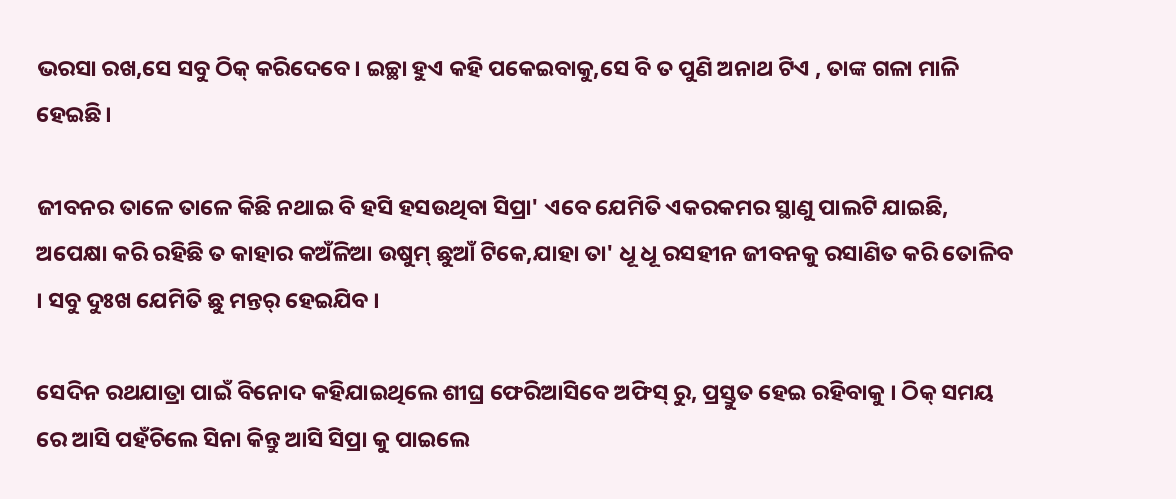ଭରସା ରଖ,ସେ ସବୁ ଠିକ୍ କରିଦେବେ। ଇଚ୍ଛା ହୁଏ କହି ପକେଇବାକୁ,ସେ ବି ତ ପୁଣି ଅନାଥ ଟିଏ , ତାଙ୍କ ଗଳା ମାଳି ହେଇଛି।

ଜୀବନର ତାଳେ ତାଳେ କିଛି ନଥାଇ ବି ହସି ହସଉଥିବା ସିପ୍ରା' ଏବେ ଯେମିତି ଏକରକମର ସ୍ଥାଣୁ ପାଲଟି ଯାଇଛି, ଅପେକ୍ଷା କରି ରହିଛି ତ କାହାର କଅଁଳିଆ ଉଷୁମ୍ ଛୁଆଁ ଟିକେ,ଯାହା ତା' ଧୂ ଧୂ ରସହୀନ ଜୀବନକୁ ରସାଣିତ କରି ତୋଳିବ । ସବୁ ଦୁଃଖ ଯେମିତି ଛୁ ମନ୍ତର୍ ହେଇଯିବ ।

ସେଦିନ ରଥଯାତ୍ରା ପାଇଁ ବିନୋଦ କହିଯାଇଥିଲେ ଶୀଘ୍ର ଫେରିଆସିବେ ଅଫିସ୍ ରୁ, ପ୍ରସ୍ତୁତ ହେଇ ରହିବାକୁ । ଠିକ୍ ସମୟ ରେ ଆସି ପହଁଚିଲେ ସିନା କିନ୍ତୁ ଆସି ସିପ୍ରା କୁ ପାଇଲେ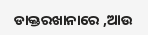ଡାକ୍ତରଖାନାରେ ,ଆଉ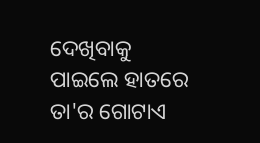ଦେଖିବାକୁ ପାଇଲେ ହାତରେ ତା'ର ଗୋଟାଏ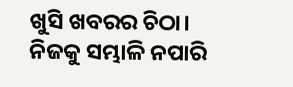ଖୁସି ଖବରର ଚିଠା। ନିଜକୁ ସମ୍ଭାଳି ନପାରି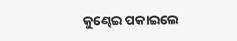କୁଣ୍ଢେଇ ପକାଇଲେ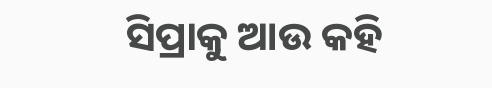ସିପ୍ରାକୁ ଆଉ କହି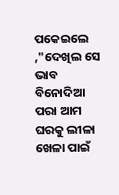ପକେଇଲେ ,"ଦେଖିଲ ସେ ଭାବ ବିନୋଦିଆ ପରା ଆମ ଘରକୁ ଲୀଳା ଖେଳା ପାଇଁ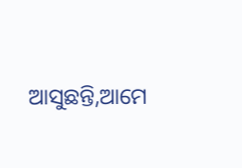ଆସୁଛନ୍ତି,ଆମେ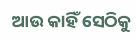ଆଉ କାହିଁ ସେଠିକୁ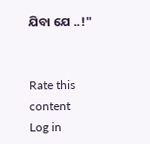ଯିବା ଯେ ..!"


Rate this content
Log in